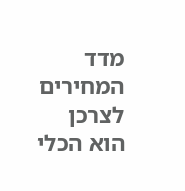מדד המחירים לצרכן הוא הכלי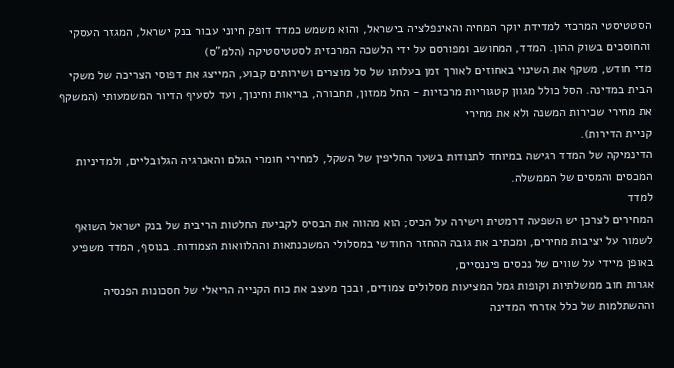הסטטיסטי המרכזי למדידת יוקר המחיה והאינפלציה בישראל, והוא משמש כמדד דופק חיוני עבור בנק ישראל, המגזר העסקי והחוסכים בשוק ההון. המדד, המחושב ומפורסם על ידי הלשכה המרכזית לסטטיסטיקה (הלמ"ס)
מדי חודש, משקף את השינוי באחוזים לאורך זמן בעלותו של סל מוצרים ושירותים קבוע, המייצג את דפוסי הצריכה של משקי הבית במדינה. הסל כולל מגוון קטגוריות מרכזיות - החל ממזון, תחבורה, בריאות וחינוך, ועד לסעיף הדיור המשמעותי (המשקף את מחירי שכירות המשנה ולא את מחירי
קניית הדירות).
הדינמיקה של המדד רגישה במיוחד לתנודות בשער החליפין של השקל, למחירי חומרי הגלם והאנרגיה הגלובליים, ולמדיניות המכסים והמסים של הממשלה.
למדד
המחירים לצרכן יש השפעה דרמטית וישירה על הכיס; הוא מהווה את הבסיס לקביעת החלטות הריבית של בנק ישראל השואף לשמור על יציבות מחירים, ומכתיב את גובה ההחזר החודשי במסלולי המשכנתאות וההלוואות הצמודות. בנוסף, המדד משפיע באופן מיידי על שווים של נכסים פיננסיים,
אגרות חוב ממשלתיות וקופות גמל המציעות מסלולים צמודים, ובכך מעצב את כוח הקנייה הריאלי של חסכונות הפנסיה וההשתלמות של כלל אזרחי המדינה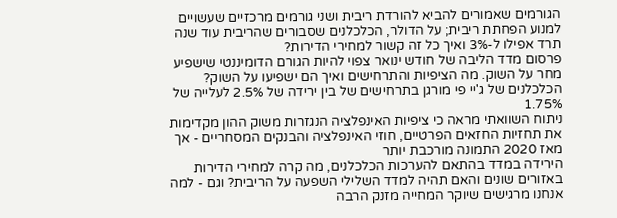הגורמים שאמורים להביא להורדת ריבית ושני גורמים מרכזיים שעשויים למנוע הפחתת ריבית; על הדולר, הכלכלנים שסבורים שהריבית עוד שנה תרד אפילו ל-3% ואיך כל זה קשור למחירי הדירות?
פרסום מדד הליבה של חודש ינואר צפוי להיות הגורם הדומיננטי שישפיע מחר על השוק. מה הציפיות והתרחישים ואיך הם ישפיעו על השוק? הכלכלנים של ג'יי פי מורגן בתרחישים של בין ירידה של 2.5% לעלייה של 1.75%
ניתוח השוואתי מראה כי ציפיות האינפלציה הנגזרות משוק ההון מקדימות את תחזיות החזאים הפרטיים, חוזי האינפלציה והבנקים המסחריים - אך מאז 2020 התמונה מורכבת יותר
הירידה במדד בהתאם להערכות הכלכלנים, מה קרה למחירי הדירות באזורים שונים והאם תהיה למדד השלילי השפעה על הריבית? וגם - למה אנחנו מרגישים שיוקר המחייה מזנק הרבה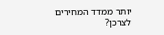יותר ממדד המחירים לצרכן?